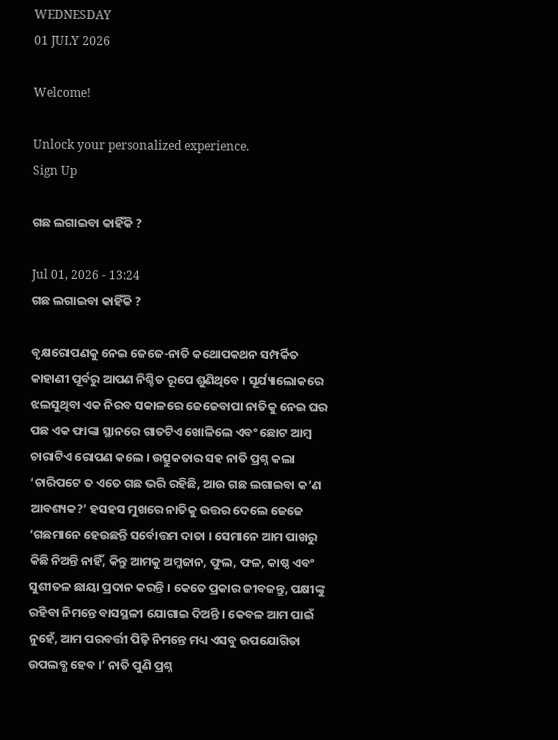WEDNESDAY
01 JULY 2026

Welcome!

Unlock your personalized experience.
Sign Up

ଗଛ ଲଗାଇବା କାହିଁକି ?

Jul 01, 2026 - 13:24
ଗଛ ଲଗାଇବା କାହିଁକି ?

ବୃକ୍ଷରୋପଣକୁ ନେଇ ଜେଜେ-ନାତି କଥୋପକଥନ ସମ୍ପର୍କିତ କାହାଣୀ ପୂର୍ବରୁ ଆପଣ ନିଶ୍ଚିତ ରୂପେ ଶୁଣିଥିବେ । ସୂର୍ଯ୍ୟାଲୋକରେ ଝଲସୁଥିବା ଏକ ନିରବ ସକାଳରେ ଜେଜେବାପା ନାତିକୁ ନେଇ ଘର ପଛ ଏକ ଫାଙ୍କା ସ୍ଥାନରେ ଗାତଟିଏ ଖୋଳିଲେ ଏବଂ ଛୋଟ ଆମ୍ବ ଚାରାଟିଏ ରୋପଣ କଲେ । ଉତ୍ସୁକତାର ସହ ନାତି ପ୍ରଶ୍ନ କଲା ‘ଚାରିପଟେ ତ ଏତେ ଗଛ ଭରି ରହିଛି, ଆଉ ଗଛ ଲଗାଇବା କ’ଣ ଆବଶ୍ୟକ?’ ହସହସ ମୁଖରେ ନାତିକୁ ଉତ୍ତର ଦେଲେ ଜେଜେ ‘ଗଛମାନେ ହେଉଛନ୍ତି ସର୍ବୋତ୍ତମ ଦାତା । ସେମାନେ ଆମ ପାଖରୁ କିଛି ନିଅନ୍ତି ନାହିଁ, କିନ୍ତୁ ଆମକୁ ଅମ୍ଳଜାନ, ଫୁଲ, ଫଳ, କାଷ୍ଠ ଏବଂ ସୁଶୀତଳ ଛାୟା ପ୍ରଦାନ କରନ୍ତି । କେତେ ପ୍ରକାର ଜୀବଜନ୍ତୁ, ପକ୍ଷୀଙ୍କୁ ରହିବା ନିମନ୍ତେ ବାସସ୍ଥଳୀ ଯୋଗାଇ ଦିଅନ୍ତି । କେବଳ ଆମ ପାଇଁ ନୁହେଁ, ଆମ ପରବର୍ତ୍ତୀ ପିଢ଼ି ନିମନ୍ତେ ମଧ୍ୟ ଏସବୁ ଉପଯୋଗିତା ଉପଲବ୍ଧ ହେବ ।’ ନାତି ପୁଣି ପ୍ରଶ୍ନ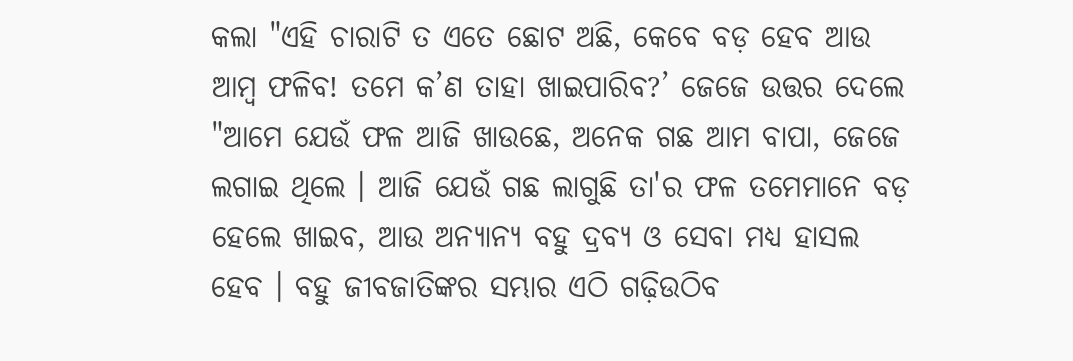କଲା "ଏହି ଚାରାଟି ତ ଏତେ ଛୋଟ ଅଛି, କେବେ ବଡ଼ ହେବ ଆଉ ଆମ୍ବ ଫଳିବ! ତମେ କ’ଣ ତାହା ଖାଇପାରିବ?’ ଜେଜେ ଉତ୍ତର ଦେଲେ "ଆମେ ଯେଉଁ ଫଳ ଆଜି ଖାଉଛେ, ଅନେକ ଗଛ ଆମ ବାପା, ଜେଜେ ଲଗାଇ ଥିଲେ । ଆଜି ଯେଉଁ ଗଛ ଲାଗୁଛି ତା'ର ଫଳ ତମେମାନେ ବଡ଼ ହେଲେ ଖାଇବ, ଆଉ ଅନ୍ୟାନ୍ୟ ବହୁ ଦ୍ରବ୍ୟ ଓ ସେବା ମଧ୍ୟ ହାସଲ ହେବ । ବହୁ ଜୀବଜାତିଙ୍କର ସମ୍ଭାର ଏଠି ଗଢ଼ିଉଠିବ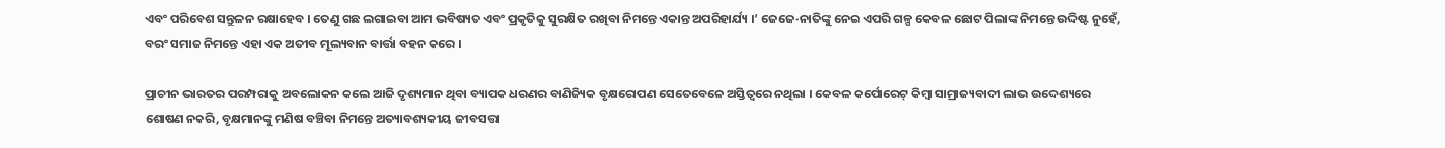ଏବଂ ପରିବେଶ ସନ୍ତୁଳନ ରକ୍ଷାହେବ । ତେଣୁ ଗଛ ଲଗାଇବା ଆମ ଭବିଷ୍ୟତ ଏବଂ ପ୍ରକୃତିକୁ ସୁରକ୍ଷିତ ରଖିବା ନିମନ୍ତେ ଏକାନ୍ତ ଅପରିହାର୍ଯ୍ୟ ।’ ଜେଜେ-ନାତିଙ୍କୁ ନେଇ ଏପରି ଗଳ୍ପ କେବଳ ଛୋଟ ପିଲାଙ୍କ ନିମନ୍ତେ ଉଦ୍ଦିଷ୍ଟ ନୁହେଁ, ବରଂ ସମାଜ ନିମନ୍ତେ ଏହା ଏକ ଅତୀବ ମୂଲ୍ୟବାନ ବାର୍ତ୍ତା ବହନ କରେ ।

ପ୍ରାଚୀନ ଭାରତର ପରମ୍ପରାକୁ ଅବଲୋକନ କଲେ ଆଜି ଦୃଶ୍ୟମାନ ଥିବା ବ୍ୟାପକ ଧରଣର ବାଣିଜ୍ୟିକ ବୃକ୍ଷରୋପଣ ସେତେବେଳେ ଅସ୍ତିତ୍ୱରେ ନଥିଲା । କେବଳ କର୍ପୋରେଟ୍ କିମ୍ବା ସାମ୍ରାଜ୍ୟବାଦୀ ଲାଭ ଉଦ୍ଦେଶ୍ୟରେ ଶୋଷଣ ନକରି, ବୃକ୍ଷମାନଙ୍କୁ ମଣିଷ ବଞ୍ଚିବା ନିମନ୍ତେ ଅତ୍ୟାବଶ୍ୟକୀୟ ଜୀବସତ୍ତା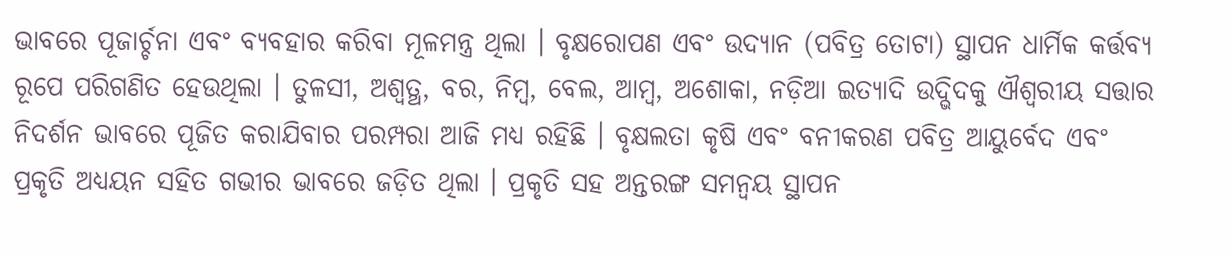ଭାବରେ ପୂଜାର୍ଚ୍ଚନା ଏବଂ ବ୍ୟବହାର କରିବା ମୂଳମନ୍ତ୍ର ଥିଲା । ବୃକ୍ଷରୋପଣ ଏବଂ ଉଦ୍ୟାନ (ପବିତ୍ର ତୋଟା) ସ୍ଥାପନ ଧାର୍ମିକ କର୍ତ୍ତବ୍ୟ ରୂପେ ପରିଗଣିତ ହେଉଥିଲା । ତୁଳସୀ, ଅଶ୍ୱତ୍ଥ, ବର, ନିମ୍ବ, ବେଲ, ଆମ୍ବ, ଅଶୋକା, ନଡ଼ିଆ ଇତ୍ୟାଦି ଉଦ୍ଭିଦକୁ ଐଶ୍ୱରୀୟ ସତ୍ତାର ନିଦର୍ଶନ ଭାବରେ ପୂଜିତ କରାଯିବାର ପରମ୍ପରା ଆଜି ମଧ୍ୟ ରହିଛି । ବୃକ୍ଷଲତା କୃଷି ଏବଂ ବନୀକରଣ ପବିତ୍ର ଆୟୁର୍ବେଦ ଏବଂ ପ୍ରକୃତି ଅଧ୍ୟୟନ ସହିତ ଗଭୀର ଭାବରେ ଜଡ଼ିତ ଥିଲା । ପ୍ରକୃତି ସହ ଅନ୍ତରଙ୍ଗ ସମନ୍ୱୟ ସ୍ଥାପନ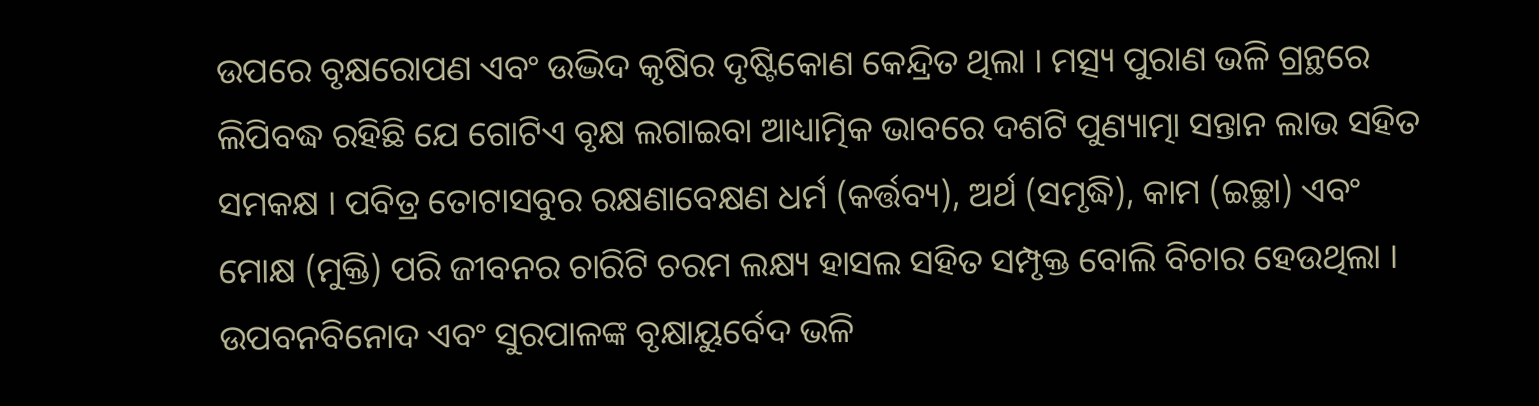ଉପରେ ବୃକ୍ଷରୋପଣ ଏବଂ ଉଦ୍ଭିଦ କୃଷିର ଦୃଷ୍ଟିକୋଣ କେନ୍ଦ୍ରିତ ଥିଲା । ମତ୍ସ୍ୟ ପୁରାଣ ଭଳି ଗ୍ରନ୍ଥରେ ଲିପିବଦ୍ଧ ରହିଛି ଯେ ଗୋଟିଏ ବୃକ୍ଷ ଲଗାଇବା ଆଧ୍ୟାତ୍ମିକ ଭାବରେ ଦଶଟି ପୁଣ୍ୟାତ୍ମା ସନ୍ତାନ ଲାଭ ସହିତ ସମକକ୍ଷ । ପବିତ୍ର ତୋଟାସବୁର ରକ୍ଷଣାବେକ୍ଷଣ ଧର୍ମ (କର୍ତ୍ତବ୍ୟ), ଅର୍ଥ (ସମୃଦ୍ଧି), କାମ (ଇଚ୍ଛା) ଏବଂ ମୋକ୍ଷ (ମୁକ୍ତି) ପରି ଜୀବନର ଚାରିଟି ଚରମ ଲକ୍ଷ୍ୟ ହାସଲ ସହିତ ସମ୍ପୃକ୍ତ ବୋଲି ବିଚାର ହେଉଥିଲା । ଉପବନବିନୋଦ ଏବଂ ସୁରପାଳଙ୍କ ବୃକ୍ଷାୟୁର୍ବେଦ ଭଳି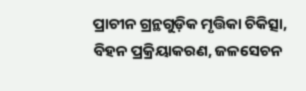ପ୍ରାଚୀନ ଗ୍ରନ୍ଥଗୁଡ଼ିକ ମୃତ୍ତିକା ଚିକିତ୍ସା, ବିହନ ପ୍ରକ୍ରିୟାକରଣ, ଜଳସେଚନ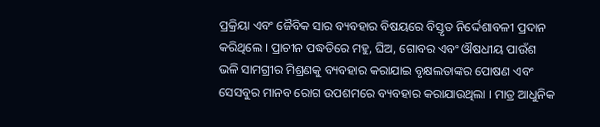ପ୍ରକ୍ରିୟା ଏବଂ ଜୈବିକ ସାର ବ୍ୟବହାର ବିଷୟରେ ବିସ୍ତୃତ ନିର୍ଦ୍ଦେଶାବଳୀ ପ୍ରଦାନ କରିଥିଲେ । ପ୍ରାଚୀନ ପଦ୍ଧତିରେ ମହୁ, ଘିଅ, ଗୋବର ଏବଂ ଔଷଧୀୟ ପାଉଁଶ ଭଳି ସାମଗ୍ରୀର ମିଶ୍ରଣକୁ ବ୍ୟବହାର କରାଯାଇ ବୃକ୍ଷଲତାଙ୍କର ପୋଷଣ ଏବଂ ସେସବୁର ମାନବ ରୋଗ ଉପଶମରେ ବ୍ୟବହାର କରାଯାଉଥିଲା । ମାତ୍ର ଆଧୁନିକ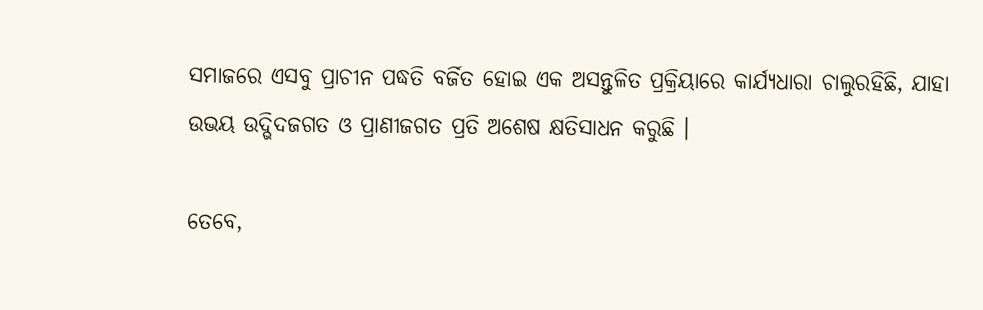ସମାଜରେ ଏସବୁ ପ୍ରାଚୀନ ପଦ୍ଧତି ବର୍ଜିତ ହୋଇ ଏକ ଅସନ୍ତୁଳିତ ପ୍ରକ୍ରିୟାରେ କାର୍ଯ୍ୟଧାରା ଚାଲୁରହିଛି, ଯାହା ଉଭୟ ଉଦ୍ଭିଦଜଗତ ଓ ପ୍ରାଣୀଜଗତ ପ୍ରତି ଅଶେଷ କ୍ଷତିସାଧନ କରୁଛି ।

ତେବେ,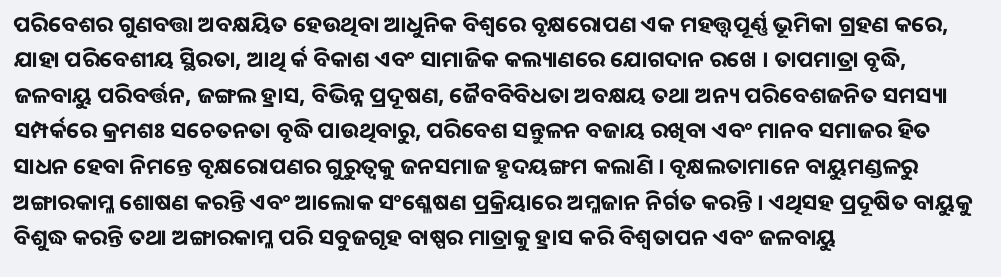ପରିବେଶର ଗୁଣବତ୍ତା ଅବକ୍ଷୟିତ ହେଉଥିବା ଆଧୁନିକ ବିଶ୍ୱରେ ବୃକ୍ଷରୋପଣ ଏକ ମହତ୍ତ୍ୱପୂର୍ଣ୍ଣ ଭୂମିକା ଗ୍ରହଣ କରେ, ଯାହା ପରିବେଶୀୟ ସ୍ଥିରତା, ଆଥି ର୍କ ବିକାଶ ଏବଂ ସାମାଜିକ କଲ୍ୟାଣରେ ଯୋଗଦାନ ରଖେ । ତାପମାତ୍ରା ବୃଦ୍ଧି, ଜଳବାୟୁ ପରିବର୍ତ୍ତନ, ଜଙ୍ଗଲ ହ୍ରାସ, ବିଭିନ୍ନ ପ୍ରଦୂଷଣ, ଜୈବବିବିଧତା ଅବକ୍ଷୟ ତଥା ଅନ୍ୟ ପରିବେଶଜନିତ ସମସ୍ୟା ସମ୍ପର୍କରେ କ୍ରମଶଃ ସଚେତନତା ବୃଦ୍ଧି ପାଉଥିବାରୁ, ପରିବେଶ ସନ୍ତୁଳନ ବଜାୟ ରଖିବା ଏବଂ ମାନବ ସମାଜର ହିତ ସାଧନ ହେବା ନିମନ୍ତେ ବୃକ୍ଷରୋପଣର ଗୁରୁତ୍ୱକୁ ଜନସମାଜ ହୃଦୟଙ୍ଗମ କଲାଣି । ବୃକ୍ଷଲତାମାନେ ବାୟୁମଣ୍ଡଳରୁ ଅଙ୍ଗାରକାମ୍ଳ ଶୋଷଣ କରନ୍ତି ଏବଂ ଆଲୋକ ସଂଶ୍ଳେଷଣ ପ୍ରକ୍ରିୟାରେ ଅମ୍ଳଜାନ ନିର୍ଗତ କରନ୍ତି । ଏଥିସହ ପ୍ରଦୂଷିତ ବାୟୁକୁ ବିଶୁଦ୍ଧ କରନ୍ତି ତଥା ଅଙ୍ଗାରକାମ୍ଳ ପରି ସବୁଜଗୃହ ବାଷ୍ପର ମାତ୍ରାକୁ ହ୍ରାସ କରି ବିଶ୍ୱତାପନ ଏବଂ ଜଳବାୟୁ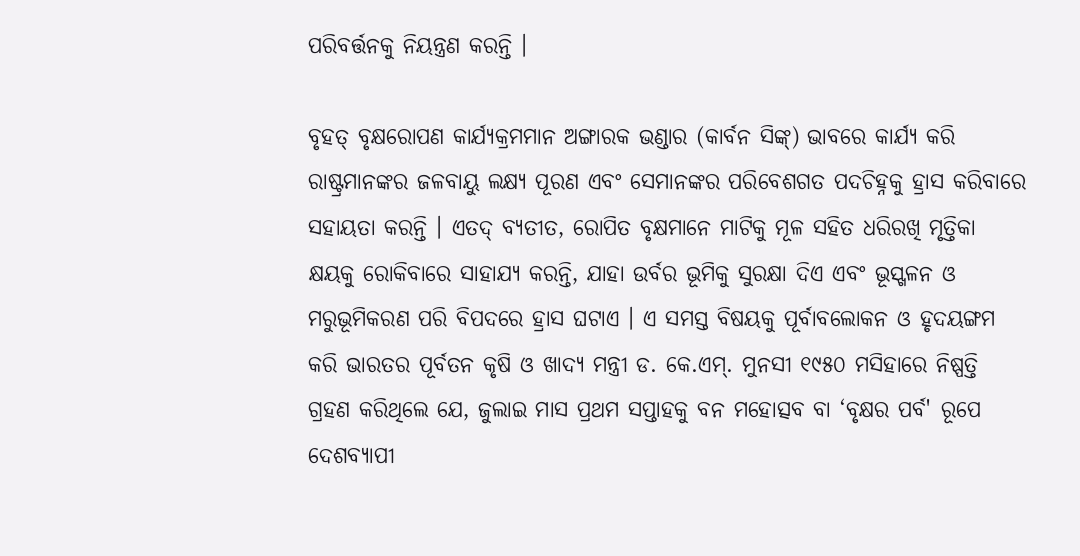ପରିବର୍ତ୍ତନକୁ ନିୟନ୍ତ୍ରଣ କରନ୍ତି ।

ବୃହତ୍ ବୃକ୍ଷରୋପଣ କାର୍ଯ୍ୟକ୍ରମମାନ ଅଙ୍ଗାରକ ଭଣ୍ଡାର (କାର୍ବନ ସିଙ୍କ୍) ଭାବରେ କାର୍ଯ୍ୟ କରି ରାଷ୍ଟ୍ରମାନଙ୍କର ଜଳବାୟୁ ଲକ୍ଷ୍ୟ ପୂରଣ ଏବଂ ସେମାନଙ୍କର ପରିବେଶଗତ ପଦଚିହ୍ନକୁ ହ୍ରାସ କରିବାରେ ସହାୟତା କରନ୍ତି । ଏତଦ୍ ବ୍ୟତୀତ, ରୋପିତ ବୃକ୍ଷମାନେ ମାଟିକୁ ମୂଳ ସହିତ ଧରିରଖି ମୃତ୍ତିକା କ୍ଷୟକୁ ରୋକିବାରେ ସାହାଯ୍ୟ କରନ୍ତି, ଯାହା ଉର୍ବର ଭୂମିକୁ ସୁରକ୍ଷା ଦିଏ ଏବଂ ଭୂସ୍ଖଳନ ଓ ମରୁଭୂମିକରଣ ପରି ବିପଦରେ ହ୍ରାସ ଘଟାଏ । ଏ ସମସ୍ତ ବିଷୟକୁ ପୂର୍ବାବଲୋକନ ଓ ହୃଦୟଙ୍ଗମ କରି ଭାରତର ପୂର୍ବତନ କୃଷି ଓ ଖାଦ୍ୟ ମନ୍ତ୍ରୀ ଡ. କେ.ଏମ୍. ମୁନସୀ ୧୯୫୦ ମସିହାରେ ନିଷ୍ପତ୍ତି ଗ୍ରହଣ କରିଥିଲେ ଯେ, ଜୁଲାଇ ମାସ ପ୍ରଥମ ସପ୍ତାହକୁ ବନ ମହୋତ୍ସବ ବା ‘ବୃକ୍ଷର ପର୍ବ' ରୂପେ ଦେଶବ୍ୟାପୀ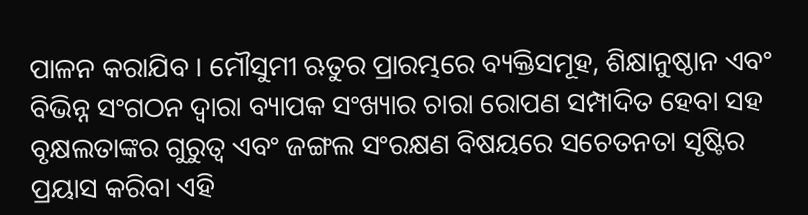ପାଳନ କରାଯିବ । ମୌସୁମୀ ଋତୁର ପ୍ରାରମ୍ଭରେ ବ୍ୟକ୍ତିସମୂହ, ଶିକ୍ଷାନୁଷ୍ଠାନ ଏବଂ ବିଭିନ୍ନ ସଂଗଠନ ଦ୍ୱାରା ବ୍ୟାପକ ସଂଖ୍ୟାର ଚାରା ରୋପଣ ସମ୍ପାଦିତ ହେବା ସହ ବୃକ୍ଷଲତାଙ୍କର ଗୁରୁତ୍ୱ ଏବଂ ଜଙ୍ଗଲ ସଂରକ୍ଷଣ ବିଷୟରେ ସଚେତନତା ସୃଷ୍ଟିର ପ୍ରୟାସ କରିବା ଏହି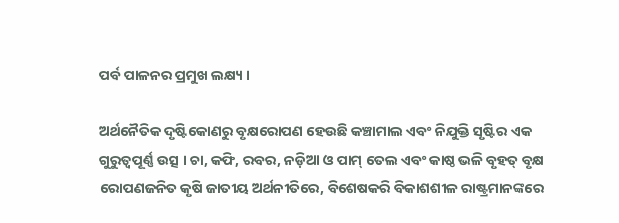ପର୍ବ ପାଳନର ପ୍ରମୁଖ ଲକ୍ଷ୍ୟ ।

ଅର୍ଥନୈତିକ ଦୃଷ୍ଟିକୋଣରୁ ବୃକ୍ଷରୋପଣ ହେଉଛି କଞ୍ଚାମାଲ ଏବଂ ନିଯୁକ୍ତି ସୃଷ୍ଟିର ଏକ ଗୁରୁତ୍ୱପୂର୍ଣ୍ଣ ଉତ୍ସ । ଚା, କଫି, ରବର, ନଡ଼ିଆ ଓ ପାମ୍ ତେଲ ଏବଂ କାଷ୍ଠ ଭଳି ବୃହତ୍ ବୃକ୍ଷ ରୋପଣଜନିତ କୃଷି ଜାତୀୟ ଅର୍ଥନୀତିରେ, ବିଶେଷକରି ବିକାଶଶୀଳ ରାଷ୍ଟ୍ରମାନଙ୍କରେ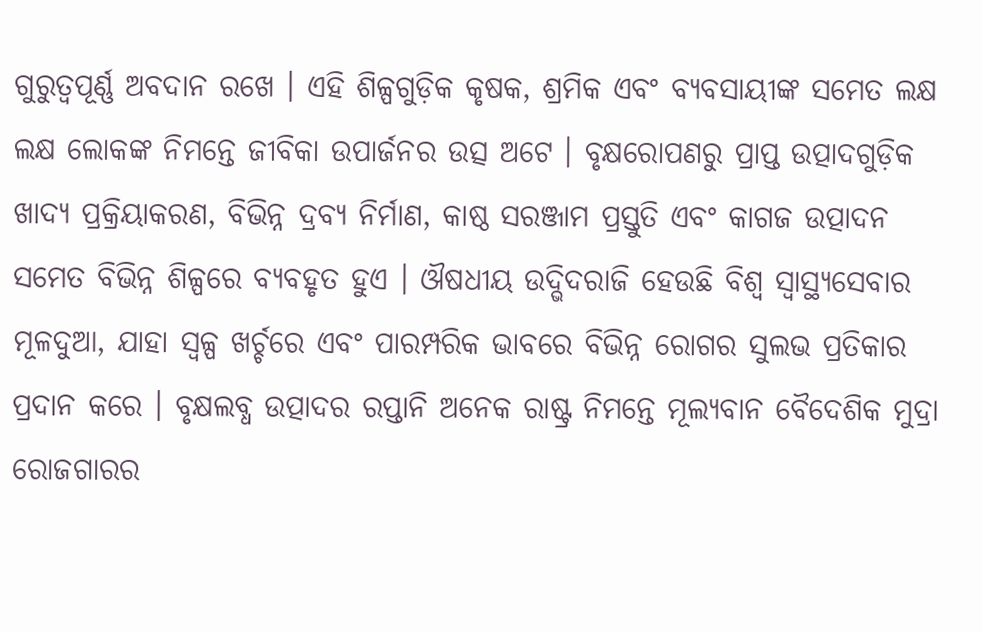ଗୁରୁତ୍ୱପୂର୍ଣ୍ଣ ଅବଦାନ ରଖେ । ଏହି ଶିଳ୍ପଗୁଡ଼ିକ କୃଷକ, ଶ୍ରମିକ ଏବଂ ବ୍ୟବସାୟୀଙ୍କ ସମେତ ଲକ୍ଷ ଲକ୍ଷ ଲୋକଙ୍କ ନିମନ୍ତେ ଜୀବିକା ଉପାର୍ଜନର ଉତ୍ସ ଅଟେ । ବୃକ୍ଷରୋପଣରୁ ପ୍ରାପ୍ତ ଉତ୍ପାଦଗୁଡ଼ିକ ଖାଦ୍ୟ ପ୍ରକ୍ରିୟାକରଣ, ବିଭିନ୍ନ ଦ୍ରବ୍ୟ ନିର୍ମାଣ, କାଷ୍ଠ ସରଞ୍ଜାମ ପ୍ରସ୍ତୁତି ଏବଂ କାଗଜ ଉତ୍ପାଦନ ସମେତ ବିଭିନ୍ନ ଶିଳ୍ପରେ ବ୍ୟବହୃତ ହୁଏ । ଔଷଧୀୟ ଉଦ୍ଭିଦରାଜି ହେଉଛି ବିଶ୍ୱ ସ୍ୱାସ୍ଥ୍ୟସେବାର ମୂଳଦୁଆ, ଯାହା ସ୍ୱଳ୍ପ ଖର୍ଚ୍ଚରେ ଏବଂ ପାରମ୍ପରିକ ଭାବରେ ବିଭିନ୍ନ ରୋଗର ସୁଲଭ ପ୍ରତିକାର ପ୍ରଦାନ କରେ । ବୃକ୍ଷଲବ୍ଧ ଉତ୍ପାଦର ରପ୍ତାନି ଅନେକ ରାଷ୍ଟ୍ର ନିମନ୍ତେ ମୂଲ୍ୟବାନ ବୈଦେଶିକ ମୁଦ୍ରା ରୋଜଗାରର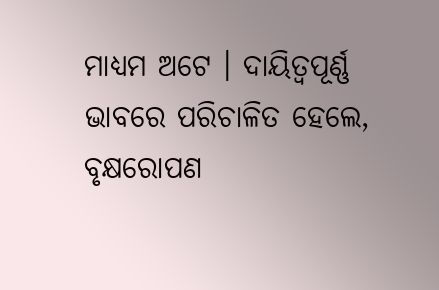ମାଧ୍ୟମ ଅଟେ । ଦାୟିତ୍ୱପୂର୍ଣ୍ଣ ଭାବରେ ପରିଚାଳିତ ହେଲେ, ବୃକ୍ଷରୋପଣ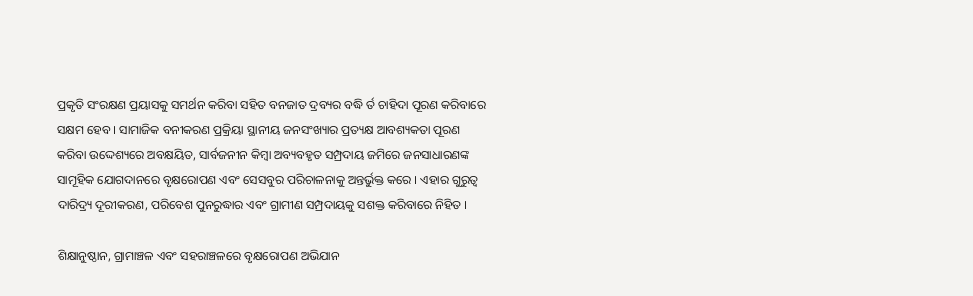ପ୍ରକୃତି ସଂରକ୍ଷଣ ପ୍ରୟାସକୁ ସମର୍ଥନ କରିବା ସହିତ ବନଜାତ ଦ୍ରବ୍ୟର ବଦ୍ଧି ର୍ତ ଚାହିଦା ପୂରଣ କରିବାରେ ସକ୍ଷମ ହେବ । ସାମାଜିକ ବନୀକରଣ ପ୍ରକ୍ରିୟା ସ୍ଥାନୀୟ ଜନସଂଖ୍ୟାର ପ୍ରତ୍ୟକ୍ଷ ଆବଶ୍ୟକତା ପୂରଣ କରିବା ଉଦ୍ଦେଶ୍ୟରେ ଅବକ୍ଷୟିତ, ସାର୍ବଜନୀନ କିମ୍ବା ଅବ୍ୟବହୃତ ସମ୍ପ୍ରଦାୟ ଜମିରେ ଜନସାଧାରଣଙ୍କ ସାମୂହିକ ଯୋଗଦାନରେ ବୃକ୍ଷରୋପଣ ଏବଂ ସେସବୁର ପରିଚାଳନାକୁ ଅନ୍ତର୍ଭୁକ୍ତ କରେ । ଏହାର ଗୁରୁତ୍ୱ ଦାରିଦ୍ର୍ୟ ଦୂରୀକରଣ, ପରିବେଶ ପୁନରୁଦ୍ଧାର ଏବଂ ଗ୍ରାମୀଣ ସମ୍ପ୍ରଦାୟକୁ ସଶକ୍ତ କରିବାରେ ନିହିତ ।

ଶିକ୍ଷାନୁଷ୍ଠାନ, ଗ୍ରାମାଞ୍ଚଳ ଏବଂ ସହରାଞ୍ଚଳରେ ବୃକ୍ଷରୋପଣ ଅଭିଯାନ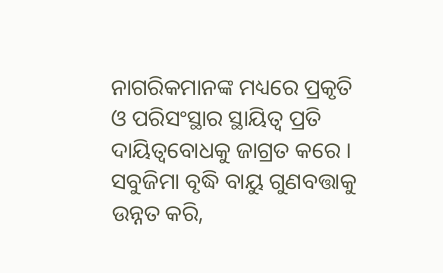ନାଗରିକମାନଙ୍କ ମଧ୍ୟରେ ପ୍ରକୃତି ଓ ପରିସଂସ୍ଥାର ସ୍ଥାୟିତ୍ୱ ପ୍ରତି ଦାୟିତ୍ୱବୋଧକୁ ଜାଗ୍ରତ କରେ । ସବୁଜିମା ବୃଦ୍ଧି ବାୟୁ ଗୁଣବତ୍ତାକୁ ଉନ୍ନତ କରି,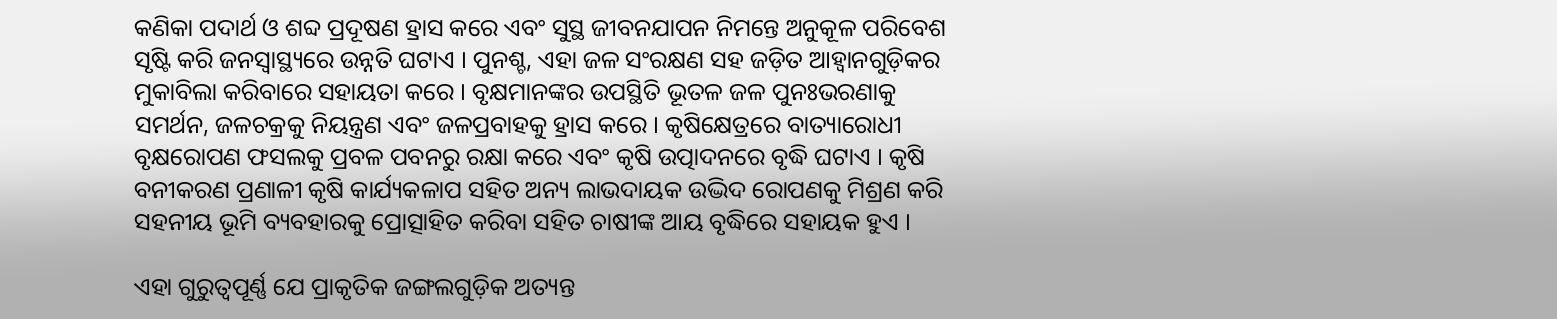କଣିକା ପଦାର୍ଥ ଓ ଶବ୍ଦ ପ୍ରଦୂଷଣ ହ୍ରାସ କରେ ଏବଂ ସୁସ୍ଥ ଜୀବନଯାପନ ନିମନ୍ତେ ଅନୁକୂଳ ପରିବେଶ ସୃଷ୍ଟି କରି ଜନସ୍ୱାସ୍ଥ୍ୟରେ ଉନ୍ନତି ଘଟାଏ । ପୁନଶ୍ଚ, ଏହା ଜଳ ସଂରକ୍ଷଣ ସହ ଜଡ଼ିତ ଆହ୍ୱାନଗୁଡ଼ିକର ମୁକାବିଲା କରିବାରେ ସହାୟତା କରେ । ବୃକ୍ଷମାନଙ୍କର ଉପସ୍ଥିତି ଭୂତଳ ଜଳ ପୁନଃଭରଣାକୁ ସମର୍ଥନ, ଜଳଚକ୍ରକୁ ନିୟନ୍ତ୍ରଣ ଏବଂ ଜଳପ୍ରବାହକୁ ହ୍ରାସ କରେ । କୃଷିକ୍ଷେତ୍ରରେ ବାତ୍ୟାରୋଧୀ ବୃକ୍ଷରୋପଣ ଫସଲକୁ ପ୍ରବଳ ପବନରୁ ରକ୍ଷା କରେ ଏବଂ କୃଷି ଉତ୍ପାଦନରେ ବୃଦ୍ଧି ଘଟାଏ । କୃଷି ବନୀକରଣ ପ୍ରଣାଳୀ କୃଷି କାର୍ଯ୍ୟକଳାପ ସହିତ ଅନ୍ୟ ଲାଭଦାୟକ ଉଦ୍ଭିଦ ରୋପଣକୁ ମିଶ୍ରଣ କରି ସହନୀୟ ଭୂମି ବ୍ୟବହାରକୁ ପ୍ରୋତ୍ସାହିତ କରିବା ସହିତ ଚାଷୀଙ୍କ ଆୟ ବୃଦ୍ଧିରେ ସହାୟକ ହୁଏ ।

ଏହା ଗୁରୁତ୍ୱପୂର୍ଣ୍ଣ ଯେ ପ୍ରାକୃତିକ ଜଙ୍ଗଲଗୁଡ଼ିକ ଅତ୍ୟନ୍ତ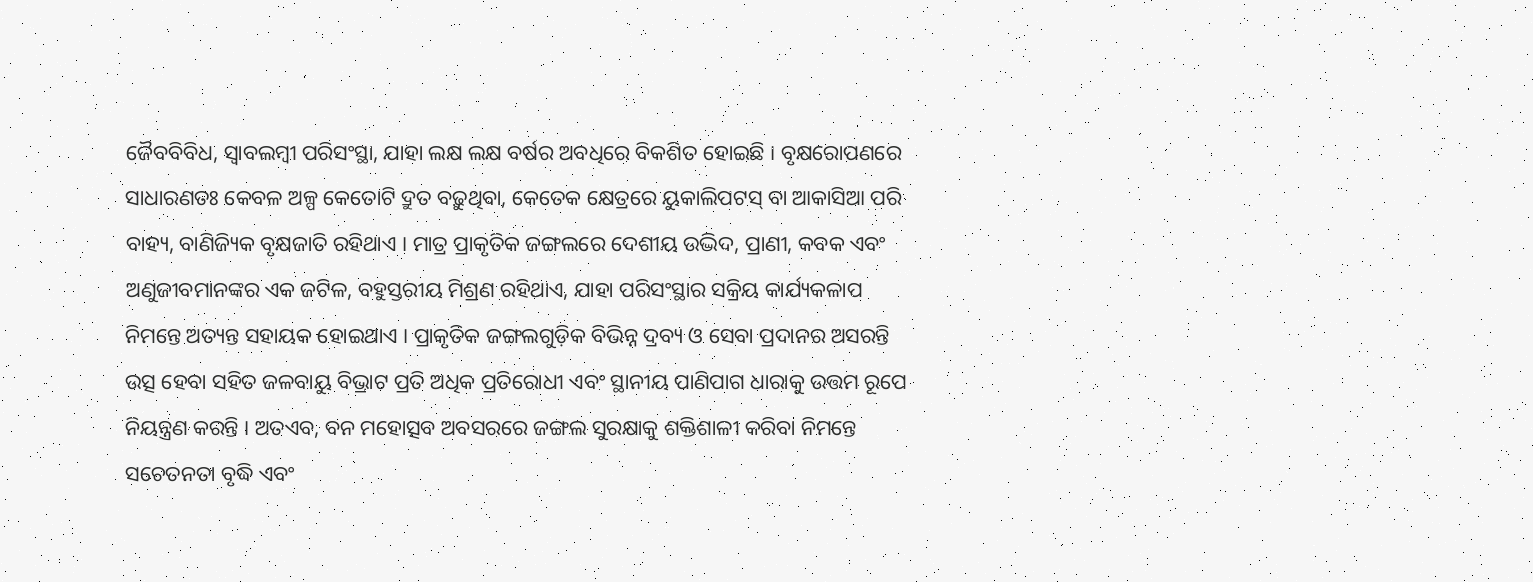ଜୈବବିବିଧ, ସ୍ୱାବଲମ୍ବୀ ପରିସଂସ୍ଥା, ଯାହା ଲକ୍ଷ ଲକ୍ଷ ବର୍ଷର ଅବଧିରେ ବିକଶିତ ହୋଇଛି । ବୃକ୍ଷରୋପଣରେ ସାଧାରଣତଃ କେବଳ ଅଳ୍ପ କେତୋଟି ଦ୍ରୁତ ବଢ଼ୁଥିବା, କେତେକ କ୍ଷେତ୍ରରେ ୟୁକାଲିପଟସ୍ ବା ଆକାସିଆ ପରି ବାହ୍ୟ, ବାଣିଜ୍ୟିକ ବୃକ୍ଷଜାତି ରହିଥାଏ । ମାତ୍ର ପ୍ରାକୃତିକ ଜଙ୍ଗଲରେ ଦେଶୀୟ ଉଦ୍ଭିଦ, ପ୍ରାଣୀ, କବକ ଏବଂ ଅଣୁଜୀବମାନଙ୍କର ଏକ ଜଟିଳ, ବହୁସ୍ତରୀୟ ମିଶ୍ରଣ ରହିଥାଏ, ଯାହା ପରିସଂସ୍ଥାର ସକ୍ରିୟ କାର୍ଯ୍ୟକଳାପ ନିମନ୍ତେ ଅତ୍ୟନ୍ତ ସହାୟକ ହୋଇଥାଏ । ପ୍ରାକୃତିକ ଜଙ୍ଗଲଗୁଡ଼ିକ ବିଭିନ୍ନ ଦ୍ରବ୍ୟ ଓ ସେବା ପ୍ରଦାନର ଅସରନ୍ତି ଉତ୍ସ ହେବା ସହିତ ଜଳବାୟୁ ବିଭ୍ରାଟ ପ୍ରତି ଅଧିକ ପ୍ରତିରୋଧୀ ଏବଂ ସ୍ଥାନୀୟ ପାଣିପାଗ ଧାରାକୁ ଉତ୍ତମ ରୂପେ ନିୟନ୍ତ୍ରଣ କରନ୍ତି । ଅତଏବ, ବନ ମହୋତ୍ସବ ଅବସରରେ ଜଙ୍ଗଲ ସୁରକ୍ଷାକୁ ଶକ୍ତିଶାଳୀ କରିବା ନିମନ୍ତେ ସଚେତନତା ବୃଦ୍ଧି ଏବଂ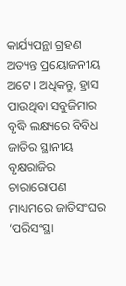କାର୍ଯ୍ୟପନ୍ଥା ଗ୍ରହଣ ଅତ୍ୟନ୍ତ ପ୍ରୟୋଜନୀୟ ଅଟେ । ଅଧିକନ୍ତୁ, ହ୍ରାସ ପାଉଥିବା ସବୁଜିମାର ବୃଦ୍ଧି ଲକ୍ଷ୍ୟରେ ବିବିଧ ଜାତିର ସ୍ଥାନୀୟ ବୃକ୍ଷରାଜିର ଚାରାରୋପଣ ମାଧ୍ୟମରେ ଜାତିସଂଘର ‘ପରିସଂସ୍ଥା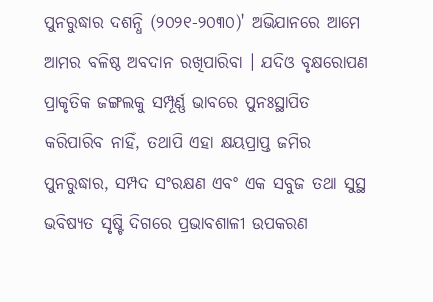ପୁନରୁଦ୍ଧାର ଦଶନ୍ଧି (୨୦୨୧-୨୦୩୦)' ଅଭିଯାନରେ ଆମେ ଆମର ବଳିଷ୍ଠ ଅବଦାନ ରଖିପାରିବା । ଯଦିଓ ବୃକ୍ଷରୋପଣ ପ୍ରାକୃତିକ ଜଙ୍ଗଲକୁ ସମ୍ପୂର୍ଣ୍ଣ ଭାବରେ ପୁନଃସ୍ଥାପିତ କରିପାରିବ ନାହିଁ, ତଥାପି ଏହା କ୍ଷୟପ୍ରାପ୍ତ ଜମିର ପୁନରୁଦ୍ଧାର, ସମ୍ପଦ ସଂରକ୍ଷଣ ଏବଂ ଏକ ସବୁଜ ତଥା ସୁସ୍ଥ ଭବିଷ୍ୟତ ସୃଷ୍ଟି ଦିଗରେ ପ୍ରଭାବଶାଳୀ ଉପକରଣ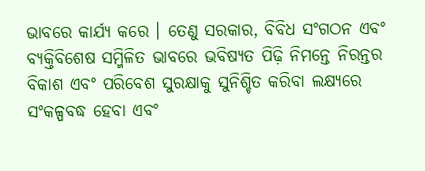ଭାବରେ କାର୍ଯ୍ୟ କରେ । ତେଣୁ ସରକାର, ବିବିଧ ସଂଗଠନ ଏବଂ ବ୍ୟକ୍ତିବିଶେଷ ସମ୍ମିଳିତ ଭାବରେ ଭବିଷ୍ୟତ ପିଢ଼ି ନିମନ୍ତେ ନିରନ୍ତର ବିକାଶ ଏବଂ ପରିବେଶ ସୁରକ୍ଷାକୁ ସୁନିଶ୍ଚିତ କରିବା ଲକ୍ଷ୍ୟରେ ସଂକଳ୍ପବଦ୍ଧ ହେବା ଏବଂ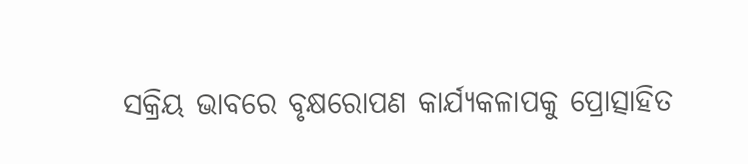ସକ୍ରିୟ ଭାବରେ ବୃକ୍ଷରୋପଣ କାର୍ଯ୍ୟକଳାପକୁ ପ୍ରୋତ୍ସାହିତ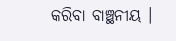କରିବା ବାଞ୍ଛନୀୟ ।